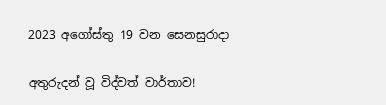2023 අගෝස්තු 19 වන සෙනසුරාදා

අතුරුදන් වූ විද්වත් වාර්තාව!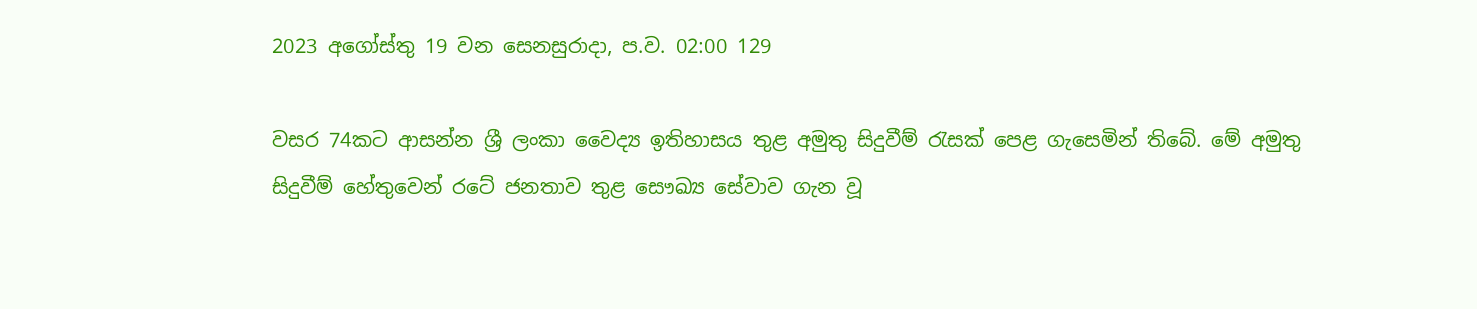2023 අගෝස්තු 19 වන සෙනසුරාදා, ප.ව. 02:00 129

වසර 74කට ආසන්න ශ්‍රී ලංකා වෛද්‍ය ඉතිහාසය තුළ අමුතු සිදුවීම් රැසක් පෙළ ගැසෙමින් තිබේ. මේ අමුතු සිදුවීම් හේතුවෙන් රටේ ජනතාව තුළ සෞඛ්‍ය සේවාව ගැන වූ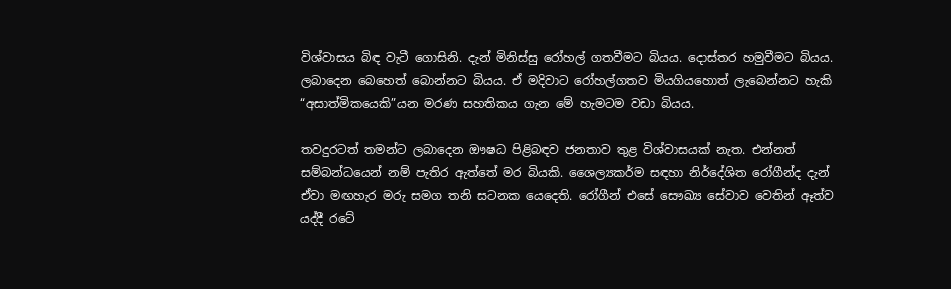විශ්වාසය බිඳ වැටී ගොසිනි. දැන් මිනිස්සු රෝහල් ගතවීමට බියය. දොස්තර හමුවීමට බියය. ලබාදෙන බෙහෙත් බොන්නට බියය. ඒ මදිවාට රෝහල්ගතව මියගියහොත් ලැබෙන්නට හැකි “අසාත්මිකයෙකි”යන මරණ සහතිකය ගැන මේ හැමටම වඩා බියය.

තවදුරටත් තමන්ට ලබාදෙන ඖෂධ පිළිබඳව ජනතාව තුළ විශ්වාසයක් නැත. එන්නත් සම්බන්ධයෙන් නම් පැතිර ඇත්තේ මර බියකි. ශෛල්‍යකර්ම සඳහා නිර්දේශිත රෝගීන්ද දැන් ඒවා මඟහැර මරු සමග තනි සටනක යෙදෙති. රෝගීන් එසේ සෞඛ්‍ය සේවාව වෙතින් ඈත්ව යද්දී රටේ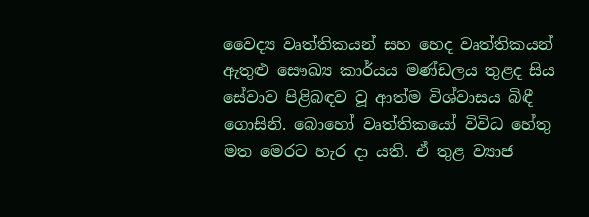වෛද්‍ය වෘත්තිකයන් සහ හෙද වෘත්තිකයන් ඇතුළු සෞඛ්‍ය කාර්යය මණ්ඩලය තුළද සිය සේවාව පිළිබඳව වූ ආත්ම විශ්වාසය බිඳී ගොසිනි. බොහෝ වෘත්තිකයෝ විවිධ හේතු මත මෙරට හැර දා යති. ඒ තුළ ව්‍යාජ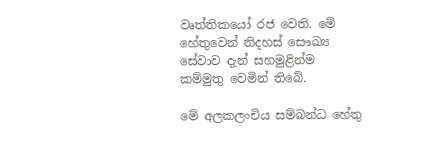වෘත්තිකයෝ රජ වෙති. මේ හේතුවෙන් නිදහස් සෞඛ්‍ය සේවාව දැන් සහමුළින්ම කම්මුතු වෙමින් තිබේ.

මේ අලකලංචිය සම්බන්ධ හේතු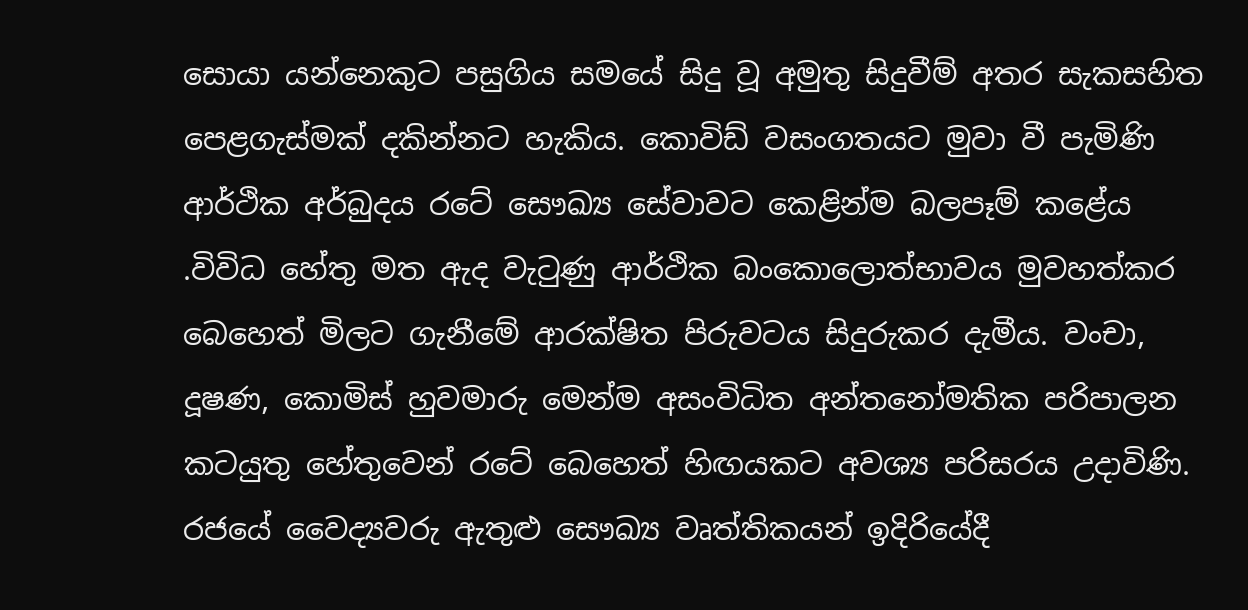සොයා යන්නෙකුට පසුගිය සමයේ සිදු වූ අමුතු සිදුවීම් අතර සැකසහිත පෙළගැස්මක් දකින්නට හැකිය. කොවිඩ් වසංගතයට මුවා වී පැමිණි ආර්ථික අර්බුදය රටේ සෞඛ්‍ය සේවාවට කෙළින්ම බලපෑම් කළේය .විවිධ හේතු මත ඇද වැටුණු ආර්ථික බංකොලොත්භාවය මුවහත්කර බෙහෙත් මිලට ගැනීමේ ආරක්ෂිත පිරුවටය සිදුරුකර දැමීය. වංචා, දූෂණ, කොමිස් හුවමාරු මෙන්ම අසංවිධිත අන්තනෝමතික පරිපාලන කටයුතු හේතුවෙන් රටේ බෙහෙත් හිඟයකට අවශ්‍ය පරිසරය උදාවිණි. රජයේ වෛද්‍යවරු ඇතුළු සෞඛ්‍ය වෘත්තිකයන් ඉදිරියේදී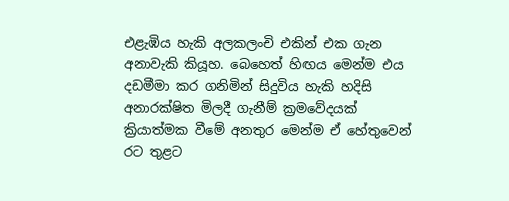එළැඹිය හැකි අලකලංචි එකින් එක ගැන අනාවැකි කියූහ. බෙහෙත් හිඟය මෙන්ම එය දඩමීමා කර ගනිමින් සිදුවිය හැකි හදිසි අනාරක්ෂිත මිලදී ගැනීම් ක්‍රමවේදයක් ක්‍රියාත්මක වීමේ අනතුර මෙන්ම ඒ හේතුවෙන් රට තුළට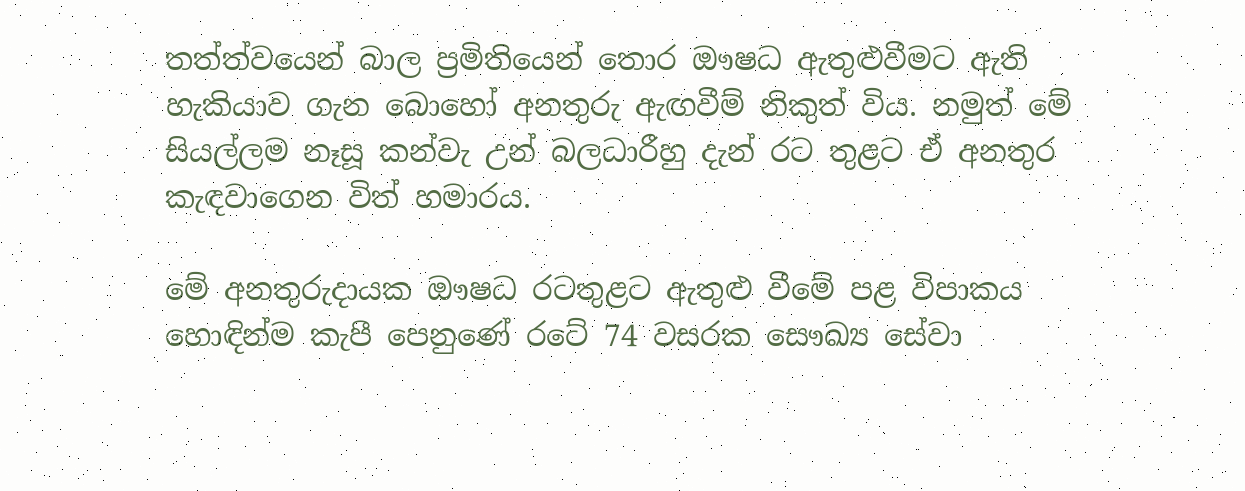තත්ත්වයෙන් බාල ප්‍රමිතියෙන් තොර ඖෂධ ඇතුළුවීමට ඇති හැකියාව ගැන බොහෝ අනතුරු ඇඟවීම් නිකුත් විය. නමුත් මේ සියල්ලම නෑසූ කන්වැ උන් බලධාරීහු දැන් රට තුළට ඒ අනතුර කැඳවාගෙන විත් හමාරය.

මේ අනතුරුදායක ඖෂධ රටතුළට ඇතුළු වීමේ පළ විපාකය හොඳින්ම කැපී පෙනුණේ රටේ 74 වසරක සෞඛ්‍ය සේවා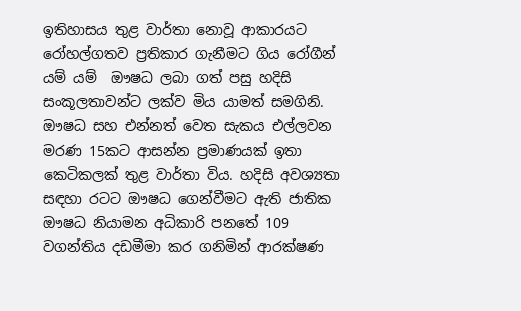ඉතිහාසය තුළ වාර්තා නොවූ ආකාරයට රෝහල්ගතව ප්‍රතිකාර ගැනීමට ගිය රෝගීන් යම් යම්  ඖෂධ ලබා ගත් පසු හදිසි සංකූලතාවන්ට ලක්ව මිය යාමත් සමගිනි. ඖෂධ සහ එන්නත් වෙත සැකය එල්ලවන මරණ 15කට ආසන්න ප්‍රමාණයක් ඉතා කෙටිකලක් තුළ වාර්තා විය. හදිසි අවශ්‍යතා සඳහා රටට ඖෂධ ගෙන්වීමට ඇති ජාතික ඖෂධ නියාමන අධිකාරි පනතේ 109 වගන්තිය දඩමීමා කර ගනිමින් ආරක්ෂණ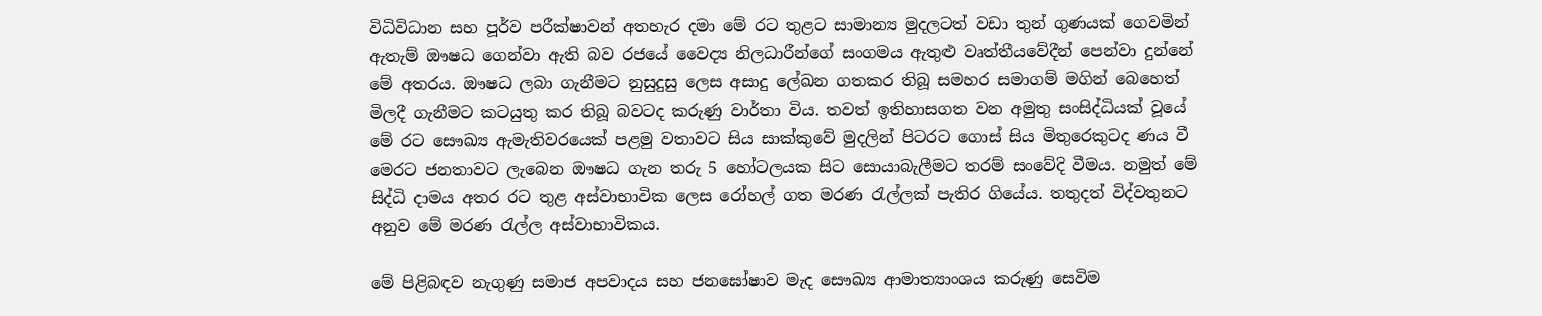විධිවිධාන සහ පූර්ව පරීක්ෂාවන් අතහැර දමා මේ රට තුළට සාමාන්‍ය මුදලටත් වඩා තුන් ගුණයක් ගෙවමින් ඇතැම් ඖෂධ ගෙන්වා ඇති බව රජයේ වෛද්‍ය නිලධාරීන්ගේ සංගමය ඇතුළු වෘත්තීයවේදීන් පෙන්වා දුන්නේ මේ අතරය. ඖෂධ ලබා ගැනීමට නුසුදුසු ලෙස අසාදු ලේඛන ගතකර තිබූ සමහර සමාගම් මගින් බෙහෙත් මිලදී ගැනීමට කටයුතු කර තිබූ බවටද කරුණු වාර්තා විය. තවත් ඉතිහාසගත වන අමුතු සංසිද්ධියක් වූයේ මේ රට සෞඛ්‍ය ඇමැතිවරයෙක් පළමු වතාවට සිය සාක්කුවේ මුදලින් පිටරට ගොස් සිය මිතුරෙකුටද ණය වී මෙරට ජනතාවට ලැබෙන ඖෂධ ගැන තරු 5 හෝටලයක සිට සොයාබැලීමට තරම් සංවේදි වීමය. නමුත් මේ සිද්ධි දාමය අතර රට තුළ අස්වාභාවික ලෙස රෝහල් ගත මරණ රැල්ලක් පැතිර ගියේය. තතුදත් විද්වතුනට අනුව මේ මරණ රැල්ල අස්වාභාවිකය.

මේ පිළිබඳව නැගුණු සමාජ අපවාදය සහ ජනඝෝෂාව මැද සෞඛ්‍ය ආමාත්‍යාංශය කරුණු සෙවිම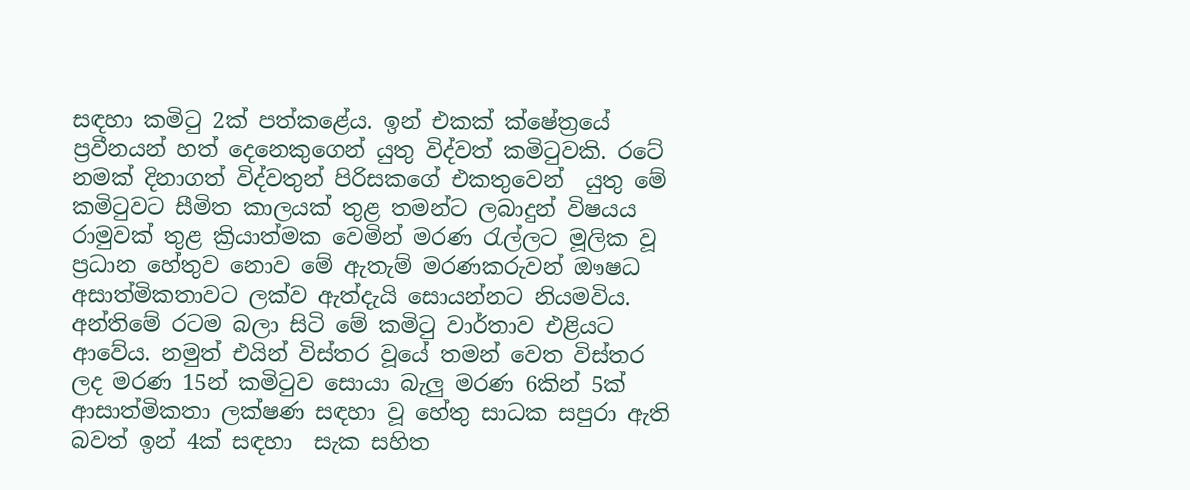සඳහා කමිටු 2ක් පත්කළේය. ඉන් එකක් ක්ෂේත්‍රයේ ප්‍රවීනයන් හත් දෙනෙකුගෙන් යුතු විද්වත් කමිටුවකි. රටේ නමක් දිනාගත් විද්වතුන් පිරිසකගේ එකතුවෙන්  යුතු මේ කමිටුවට සීමිත කාලයක් තුළ තමන්ට ලබාදුන් විෂයය රාමුවක් තුළ ක්‍රියාත්මක වෙමින් මරණ රැල්ලට මූලික වූ ප්‍රධාන හේතුව නොව මේ ඇතැම් මරණකරුවන් ඖෂධ අසාත්මිකතාවට ලක්ව ඇත්දැයි සොයන්නට නියමවිය. අන්තිමේ රටම බලා සිටි මේ කමිටු වාර්තාව එළියට ආවේය. නමුත් එයින් විස්තර වූයේ තමන් වෙත විස්තර ලද මරණ 15න් කමිටුව සොයා බැලු මරණ 6කින් 5ක් ආසාත්මිකතා ලක්ෂණ සඳහා වූ හේතු සාධක සපුරා ඇති බවත් ඉන් 4ක් සඳහා  සැක සහිත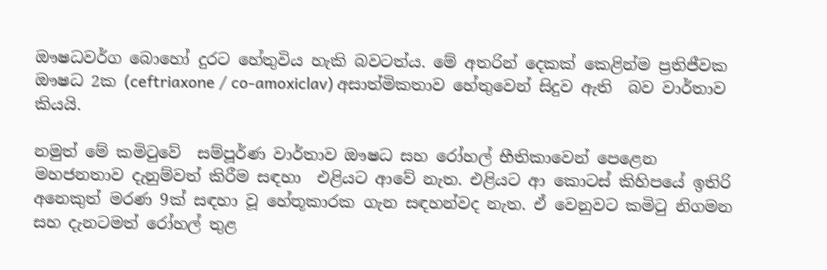ඖෂධවර්ග බොහෝ දුරට හේතුවිය හැකි බවටත්ය. මේ අතරින් දෙකක් කෙළින්ම ප්‍රතිජීවක ඖෂධ 2ක (ceftriaxone / co-amoxiclav) අසාත්මිකතාව හේතුවෙන් සිදුව ඇති  බව වාර්තාව කියයි.

නමුත් මේ කමිටුවේ  සම්පූර්ණ වාර්තාව ඖෂධ සහ රෝහල් භීතිකාවෙන් පෙළෙන මහජනතාව දැනුම්වත් කිරීම සඳහා  එළියට ආවේ නැත. එළියට ආ කොටස් කිහිපයේ ඉතිරි අනෙකුත් මරණ 9ක් සඳහා වූ හේතූකාරක ගැන සඳහන්වද නැත. ඒ වෙනුවට කමිටු නිගමන සහ දැනටමත් රෝහල් තුළ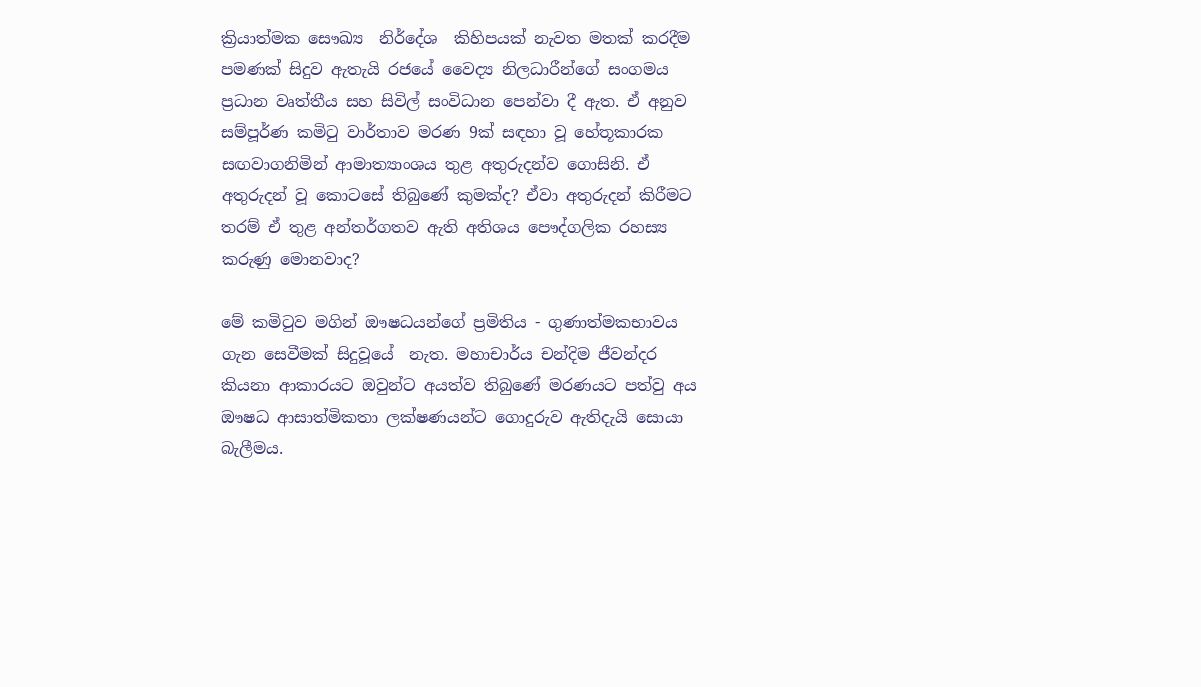ක්‍රියාත්මක සෞඛ්‍ය  නිර්දේශ  කිහිපයක් නැවත මතක් කරදීම පමණක් සිදුව ඇතැයි රජයේ වෛද්‍ය නිලධාරීන්ගේ සංගමය ප්‍රධාන වෘත්තීය සහ සිවිල් සංවිධාන පෙන්වා දී ඇත. ඒ අනුව සම්පූර්ණ කමිටු වාර්තාව මරණ 9ක් සඳහා වූ හේතූකාරක සඟවාගනිමින් ආමාත්‍යාංශය තුළ අතුරුදන්ව ගොසිනි. ඒ අතුරුදන් වූ කොටසේ තිබුණේ කුමක්ද? ඒවා අතුරුදන් කිරීමට තරම් ඒ තුළ අන්තර්ගතව ඇති අතිශය පෞද්ගලික රහස්‍ය කරුණු මොනවාද?

මේ කමිටුව මගින් ඖෂධයන්ගේ ප්‍රමිතිය - ගුණාත්මකභාවය ගැන සෙවීමක් සිදුවූයේ  නැත. මහාචාර්ය චන්දිම ජීවන්දර  කියනා ආකාරයට ඔවුන්ට අයත්ව තිබුණේ මරණයට පත්වු අය ඖෂධ ආසාත්මිකතා ලක්ෂණයන්ට ගොදුරුව ඇතිදැයි සොයා බැලීමය.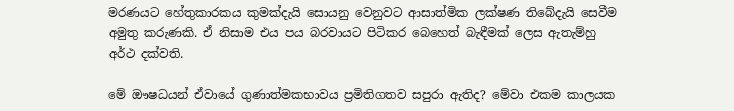මරණයට හේතුකාරකය කුමක්දැයි සොයනු වෙනුවට ආසාත්මික ලක්ෂණ තිබේදැයි සෙවීම අමුතු කරුණකි. ඒ නිසාම එය පය බරවායට පිටිකර බෙහෙත් බැඳීමක් ලෙස ඇතැම්හු අර්ථ දක්වති.

මේ ඖෂධයන් ඒවායේ ගුණාත්මකභාවය ප්‍රමිතිගතව සපුරා ඇතිද? මේවා එකම කාලයක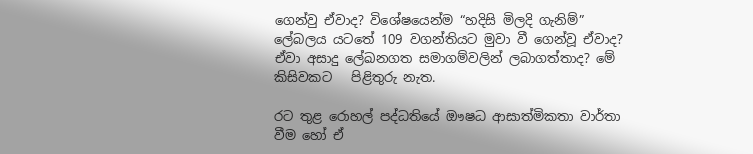ගෙන්වු ඒවාද? විශේෂයෙන්ම “හදිසි මිලදි ගැනිම්” ලේබලය යටතේ 109 වගන්තියට මුවා වී ගෙන්වූ ඒවාද? ඒවා අසාදු ලේඛනගත සමාගම්වලින් ලබාගත්තාද? මේ කිසිවකට   පිළිතුරු නැත.

රට තුළ රොහල් පද්ධතියේ ඖෂධ ආසාත්මිකතා වාර්තා වීම හෝ ඒ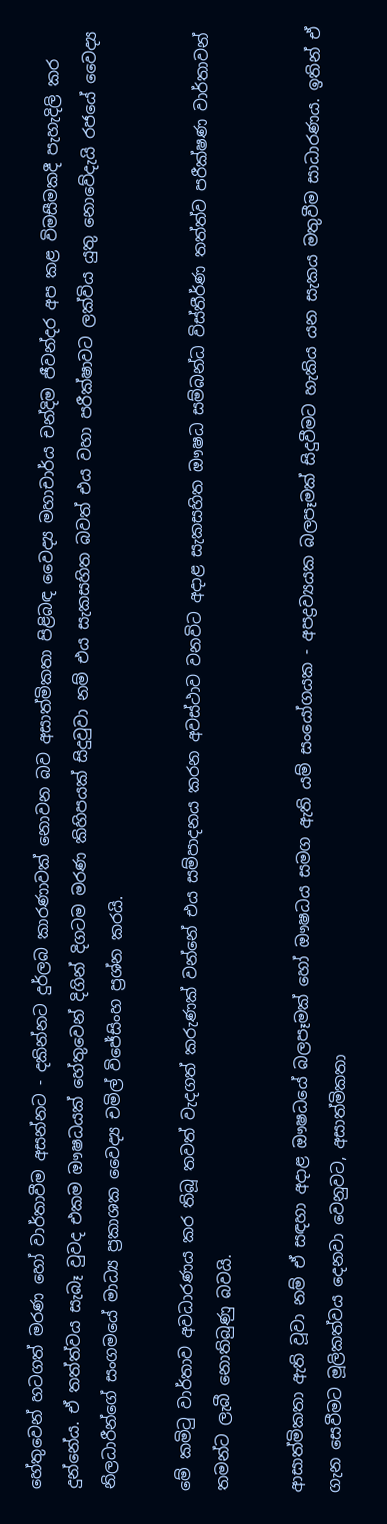හේතුවෙන් හටගත් මරණ හෝ වාර්තාවීම අසන්නට - දකින්නට දුර්ලබ කාරණාවක් නොවන බව අසාත්මිකතා පිළිබඳ වෛද්‍ය මහාචාර්ය චන්දිම ජීවන්දර අප කළ විමසීමකදී පැහැදිලි කර දුන්නේය. ඒ තත්ත්වය සැබෑ වුවද එකම ඖෂධයක් හේතුවෙන් දිගින් දිගටම මරණ කිහිපයක් සිදුවුවා නම් එය සැකසහිත බවත් එය වහා පරීක්ෂාවට ලක්විය යුතු නොවේදැයි රජයේ වෛද්‍ය නිලධාරීන්ගේ සංගමයේ මාධ්‍ය ප්‍රකාශක වෛද්‍ය චමිල් විජේසිංහ ප්‍රශ්න කරයි.

මේ කමිටු වාර්තාව අවධාරණය කර තිබූ තවත් වැදගත් කරුණක් වන්නේ එය සම්පාදනය කරන අවස්ථාව වනවිට අදාළ සැකසහිත ඖෂධ සම්බන්ධ විස්තීර්ණ තත්ත්ව පරීක්ෂණ වාර්තාවන් තමන්ට ලැබී නොතිබුණු බවයි.

ආසාත්මිකතා ඇති වූවා නම් ඒ සඳහා අදාළ ඖෂධයේ බලපෑමක් හෝ ඖෂධය සමග ඇති යම් සංයෝගයක - අපද්‍රව්‍යයක බලපෑමක් සිදුවීමට හැකිය යන සැකය මතුවීම සාධාරණය. ඉතින් ඒ ගැන සෙවීමට මූලිකත්වය දෙනවා වෙනුවට, අසාත්මිකතා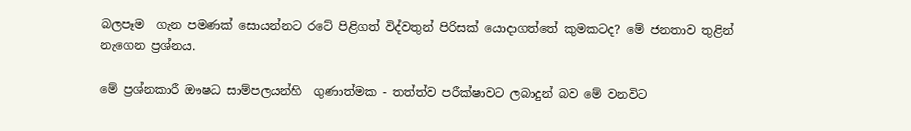බලපෑම  ගැන පමණක් සොයන්නට රටේ පිළිගත් විද්වතුන් පිරිසක් යොදාගත්තේ කුමකටද? මේ ජනතාව තුළින් නැගෙන ප්‍රශ්නය.

මේ ප්‍රශ්නකාරී ඖෂධ සාම්පලයන්හි  ගුණාත්මක - තත්ත්ව පරීක්ෂාවට ලබාදුන් බව මේ වනවිට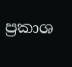ප්‍රකාශ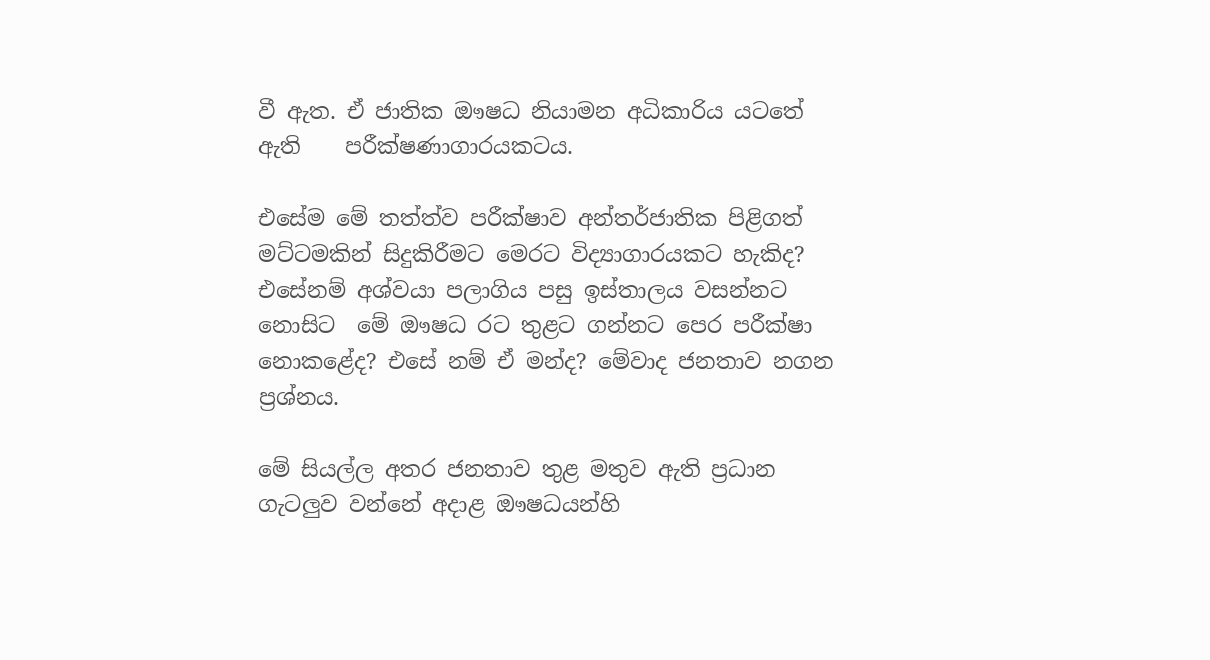වී ඇත. ඒ ජාතික ඖෂධ නියාමන අධිකාරිය යටතේ ඇති    පරීක්ෂණාගාරයකටය.

එසේම මේ තත්ත්ව පරීක්ෂාව අන්තර්ජාතික පිළිගත් මට්ටමකින් සිදුකිරීමට මෙරට විද්‍යාගාරයකට හැකිද? එසේනම් අශ්වයා පලාගිය පසු ඉස්තාලය වසන්නට නොසිට  මේ ඖෂධ රට තුළට ගන්නට පෙර පරීක්ෂා නොකළේද? එසේ නම් ඒ මන්ද? මේවාද ජනතාව නගන ප්‍රශ්නය.

මේ සියල්ල අතර ජනතාව තුළ මතුව ඇති ප්‍රධාන ගැටලුව වන්නේ අදාළ ඖෂධයන්හි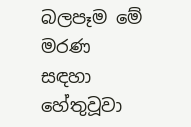බලපෑම මේ මරණ සඳහා හේතුවූවා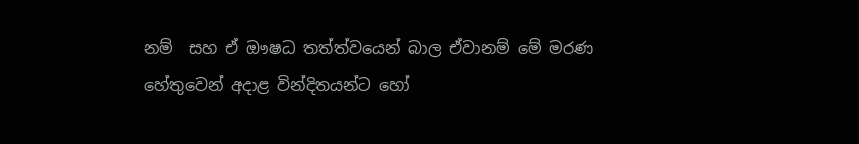නම්  සහ ඒ ඖෂධ තත්ත්වයෙන් බාල ඒවානම් මේ මරණ හේතුවෙන් අදාළ වින්දිතයන්ට හෝ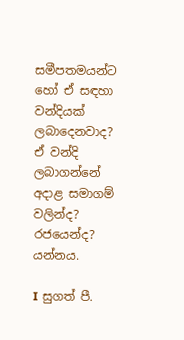සමීපතමයන්ට හෝ ඒ සඳහා වන්දියක් ලබාදෙනවාද? ඒ වන්දි ලබාගන්නේ අදාළ සමාගම් වලින්ද? රජයෙන්ද? යන්නය.

I සුගත් පී.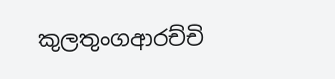කුලතුංගආරච්චි